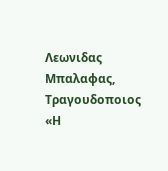Λεωνιδας Μπαλαφας, Τραγουδοποιος «Η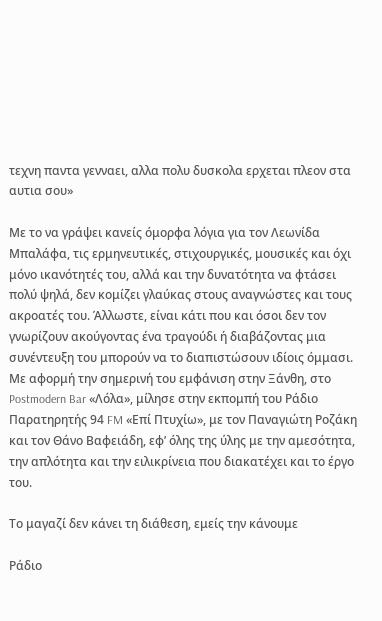τεχνη παντα γενναει, αλλα πολυ δυσκολα ερχεται πλεον στα αυτια σου»

Με το να γράψει κανείς όμορφα λόγια για τον Λεωνίδα Μπαλάφα, τις ερμηνευτικές, στιχουργικές, μουσικές και όχι μόνο ικανότητές του, αλλά και την δυνατότητα να φτάσει πολύ ψηλά, δεν κομίζει γλαύκας στους αναγνώστες και τους ακροατές του. Άλλωστε, είναι κάτι που και όσοι δεν τον γνωρίζουν ακούγοντας ένα τραγούδι ή διαβάζοντας μια συνέντευξη του μπορούν να το διαπιστώσουν ιδίοις όμμασι.
Με αφορμή την σημερινή του εμφάνιση στην Ξάνθη, στο Postmodern Bar «Λόλα», μίλησε στην εκπομπή του Ράδιο Παρατηρητής 94 FM «Επί Πτυχίω», με τον Παναγιώτη Ροζάκη και τον Θάνο Βαφειάδη, εφ’ όλης της ύλης με την αμεσότητα, την απλότητα και την ειλικρίνεια που διακατέχει και το έργο του.

Το μαγαζί δεν κάνει τη διάθεση, εμείς την κάνουμε

Ράδιο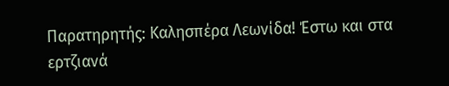Παρατηρητής: Καλησπέρα Λεωνίδα! Έστω και στα ερτζιανά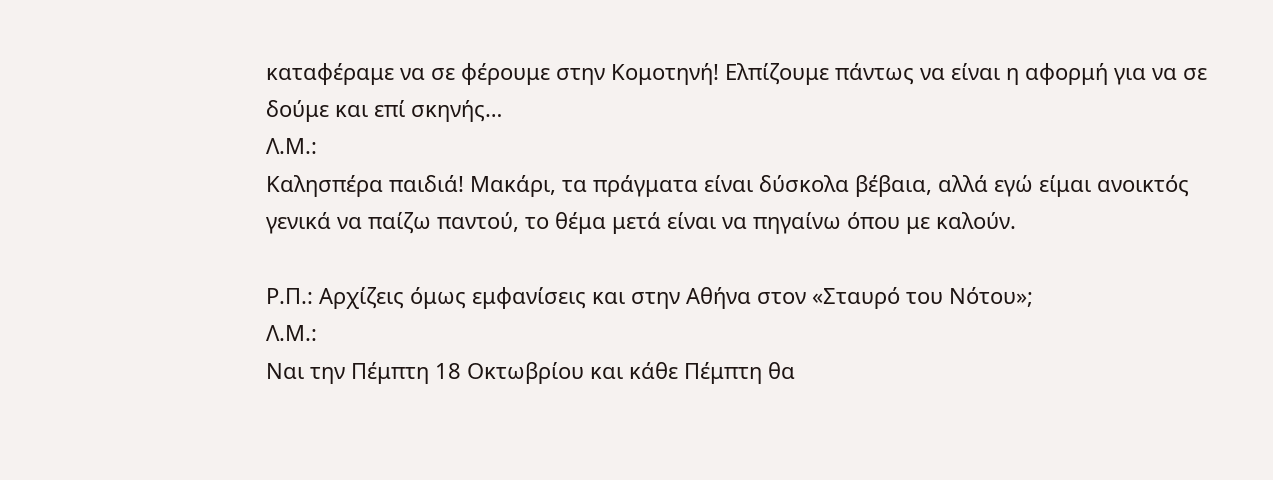καταφέραμε να σε φέρουμε στην Κομοτηνή! Ελπίζουμε πάντως να είναι η αφορμή για να σε δούμε και επί σκηνής…
Λ.Μ.:
Καλησπέρα παιδιά! Μακάρι, τα πράγματα είναι δύσκολα βέβαια, αλλά εγώ είμαι ανοικτός γενικά να παίζω παντού, το θέμα μετά είναι να πηγαίνω όπου με καλούν.

Ρ.Π.: Αρχίζεις όμως εμφανίσεις και στην Αθήνα στον «Σταυρό του Νότου»;
Λ.Μ.:
Ναι την Πέμπτη 18 Οκτωβρίου και κάθε Πέμπτη θα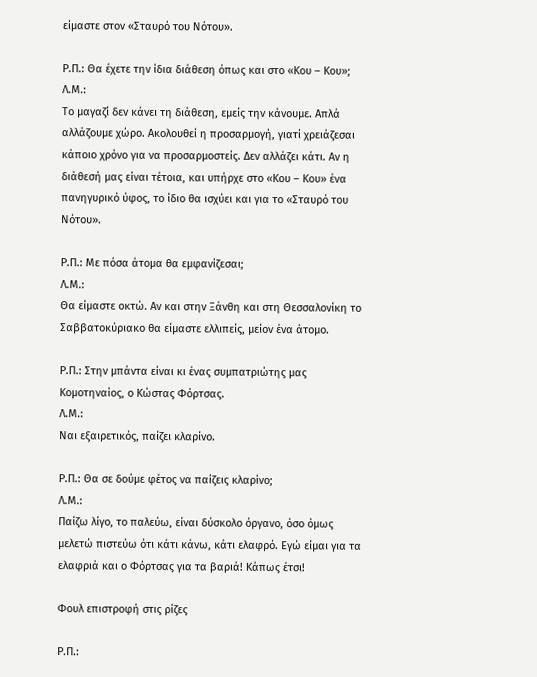είμαστε στον «Σταυρό του Νότου».

Ρ.Π.: Θα έχετε την ίδια διάθεση όπως και στο «Κου – Κου»;
Λ.Μ.:
Το μαγαζί δεν κάνει τη διάθεση, εμείς την κάνουμε. Απλά αλλάζουμε χώρο. Ακολουθεί η προσαρμογή, γιατί χρειάζεσαι κάποιο χρόνο για να προσαρμοστείς. Δεν αλλάζει κάτι. Αν η διάθεσή μας είναι τέτοια, και υπήρχε στο «Κου – Κου» ένα πανηγυρικό ύφος, το ίδιο θα ισχύει και για το «Σταυρό του Νότου».

Ρ.Π.: Με πόσα άτομα θα εμφανίζεσαι;
Λ.Μ.:
Θα είμαστε οκτώ. Αν και στην Ξάνθη και στη Θεσσαλονίκη το Σαββατοκύριακο θα είμαστε ελλιπείς, μείον ένα άτομο.

Ρ.Π.: Στην μπάντα είναι κι ένας συμπατριώτης μας Κομοτηναίος, ο Κώστας Φόρτσας.
Λ.Μ.:
Ναι εξαιρετικός, παίζει κλαρίνο.

Ρ.Π.: Θα σε δούμε φέτος να παίζεις κλαρίνο;
Λ.Μ.:
Παίζω λίγο, το παλεύω, είναι δύσκολο όργανο, όσο όμως μελετώ πιστεύω ότι κάτι κάνω, κάτι ελαφρό. Εγώ είμαι για τα ελαφριά και ο Φόρτσας για τα βαριά! Κάπως έτσι!

Φουλ επιστροφή στις ρίζες

Ρ.Π.: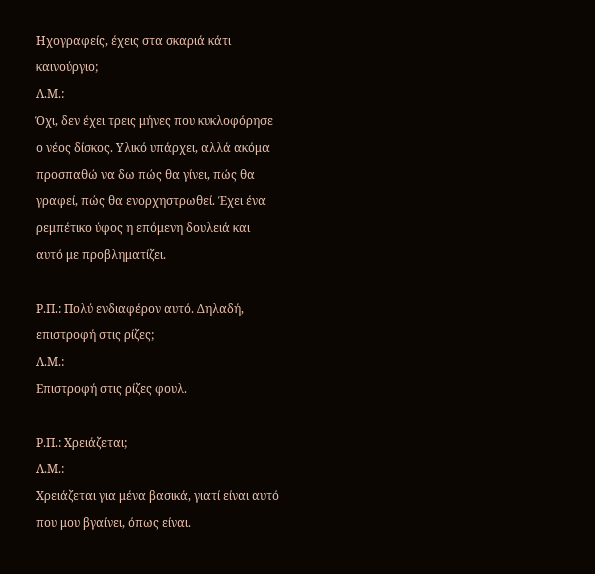Ηχογραφείς, έχεις στα σκαριά κάτι καινούργιο;
Λ.Μ.:
Όχι, δεν έχει τρεις μήνες που κυκλοφόρησε ο νέος δίσκος. Υλικό υπάρχει, αλλά ακόμα προσπαθώ να δω πώς θα γίνει, πώς θα γραφεί, πώς θα ενορχηστρωθεί. Έχει ένα ρεμπέτικο ύφος η επόμενη δουλειά και αυτό με προβληματίζει.

Ρ.Π.: Πολύ ενδιαφέρον αυτό. Δηλαδή, επιστροφή στις ρίζες;
Λ.Μ.:
Επιστροφή στις ρίζες φουλ.

Ρ.Π.: Χρειάζεται;
Λ.Μ.:
Χρειάζεται για μένα βασικά, γιατί είναι αυτό που μου βγαίνει, όπως είναι.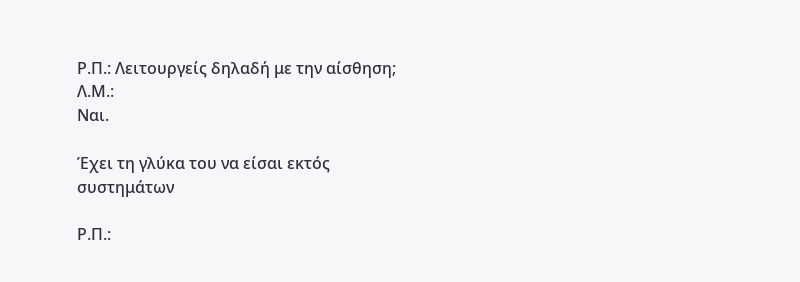Ρ.Π.: Λειτουργείς δηλαδή με την αίσθηση;
Λ.Μ.:
Ναι.

Έχει τη γλύκα του να είσαι εκτός συστημάτων

Ρ.Π.: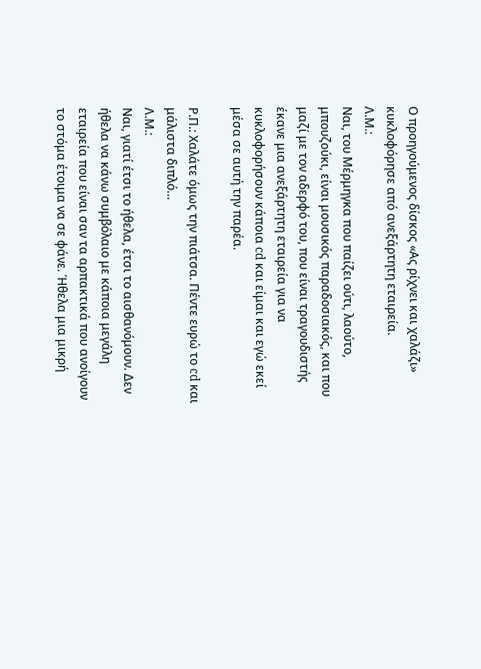Ο προηγούμενος δίσκος «Ας ρίχνει και χαλάζι» κυκλοφόρησε από ανεξάρτητη εταιρεία.
Λ.Μ.:
Ναι, του Μέρμηγκα που παίζει ούτι, λαούτο, μπουζούκι, είναι μουσικός παραδοσιακός, και που μαζί με τον αδερφό του, που είναι τραγουδιστής έκανε μια ανεξάρτητη εταιρεία για να κυκλοφορήσουν κάποια cd και είμαι και εγώ εκεί μέσα σε αυτή την παρέα.

Ρ.Π.: Χαλάτε όμως την πιάτσα. Πέντε ευρώ το cd και μάλιστα διπλό…
Λ.Μ.:
Ναι, γιατί έτσι το ήθελα, έτσι το αισθανόμουν. Δεν ήθελα να κάνω συμβόλαιο με κάποια μεγάλη εταιρεία που είναι σαν τα αρπακτικά που ανοίγουν το στόμα έτοιμα να σε φάνε. Ήθελα μια μικρή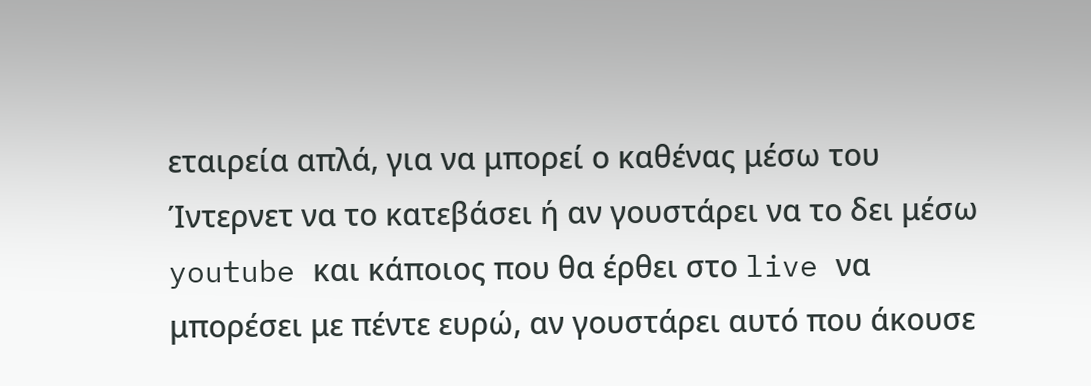εταιρεία απλά, για να μπορεί ο καθένας μέσω του Ίντερνετ να το κατεβάσει ή αν γουστάρει να το δει μέσω youtube και κάποιος που θα έρθει στο live να μπορέσει με πέντε ευρώ, αν γουστάρει αυτό που άκουσε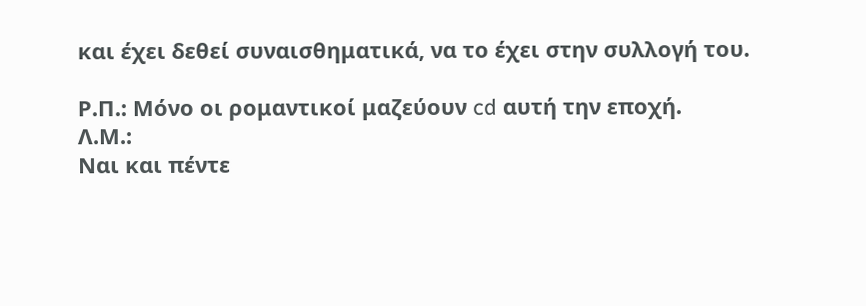και έχει δεθεί συναισθηματικά, να το έχει στην συλλογή του.

Ρ.Π.: Μόνο οι ρομαντικοί μαζεύουν cd αυτή την εποχή.
Λ.Μ.:
Ναι και πέντε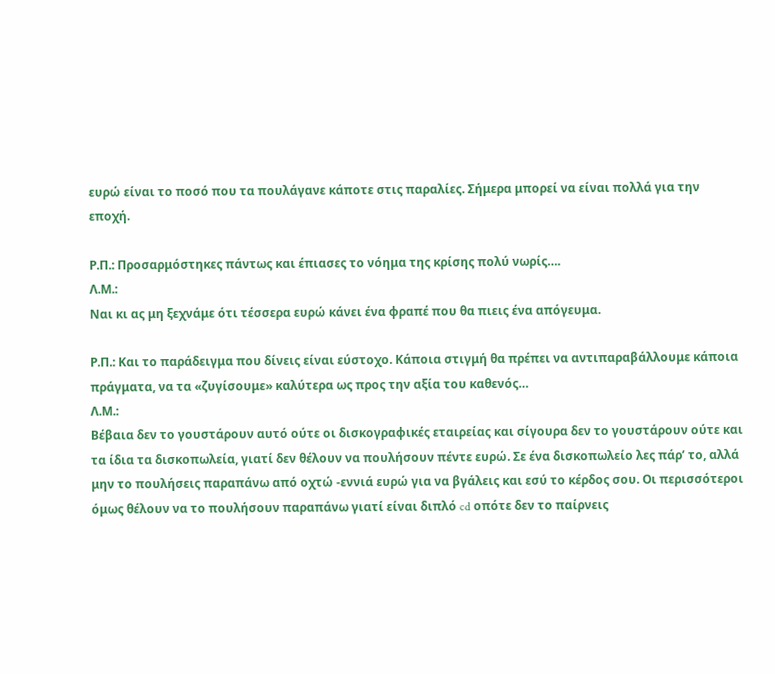ευρώ είναι το ποσό που τα πουλάγανε κάποτε στις παραλίες. Σήμερα μπορεί να είναι πολλά για την εποχή.

Ρ.Π.: Προσαρμόστηκες πάντως και έπιασες το νόημα της κρίσης πολύ νωρίς….
Λ.Μ.:
Ναι κι ας μη ξεχνάμε ότι τέσσερα ευρώ κάνει ένα φραπέ που θα πιεις ένα απόγευμα.

Ρ.Π.: Και το παράδειγμα που δίνεις είναι εύστοχο. Κάποια στιγμή θα πρέπει να αντιπαραβάλλουμε κάποια πράγματα, να τα «ζυγίσουμε» καλύτερα ως προς την αξία του καθενός…
Λ.Μ.:
Βέβαια δεν το γουστάρουν αυτό ούτε οι δισκογραφικές εταιρείας και σίγουρα δεν το γουστάρουν ούτε και τα ίδια τα δισκοπωλεία, γιατί δεν θέλουν να πουλήσουν πέντε ευρώ. Σε ένα δισκοπωλείο λες πάρ’ το, αλλά μην το πουλήσεις παραπάνω από οχτώ -εννιά ευρώ για να βγάλεις και εσύ το κέρδος σου. Οι περισσότεροι όμως θέλουν να το πουλήσουν παραπάνω γιατί είναι διπλό cd οπότε δεν το παίρνεις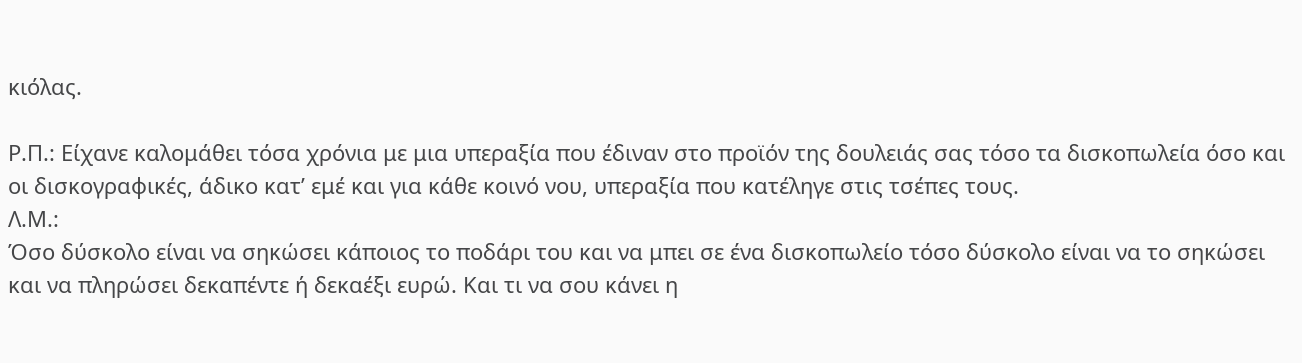κιόλας.

Ρ.Π.: Είχανε καλομάθει τόσα χρόνια με μια υπεραξία που έδιναν στο προϊόν της δουλειάς σας τόσο τα δισκοπωλεία όσο και οι δισκογραφικές, άδικο κατ’ εμέ και για κάθε κοινό νου, υπεραξία που κατέληγε στις τσέπες τους.
Λ.Μ.:
Όσο δύσκολο είναι να σηκώσει κάποιος το ποδάρι του και να μπει σε ένα δισκοπωλείο τόσο δύσκολο είναι να το σηκώσει και να πληρώσει δεκαπέντε ή δεκαέξι ευρώ. Και τι να σου κάνει η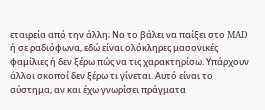εταιρεία από την άλλη; Να το βάλει να παίξει στο MAD ή σε ραδιόφωνα, εδώ είναι ολόκληρες μασονικές φαμίλιες ή δεν ξέρω πώς να τις χαρακτηρίσω. Υπάρχουν άλλοι σκοποί δεν ξέρω τι γίνεται. Αυτό είναι το σύστημα, αν και έχω γνωρίσει πράγματα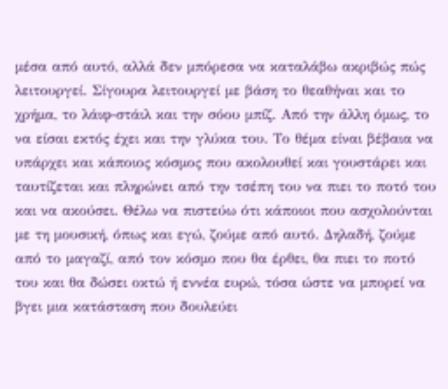μέσα από αυτό, αλλά δεν μπόρεσα να καταλάβω ακριβώς πώς λειτουργεί. Σίγουρα λειτουργεί με βάση το θεαθήναι και το χρήμα, το λάιφ-στάιλ και την σόου μπίζ. Από την άλλη όμως, το να είσαι εκτός έχει και την γλύκα του. Tο θέμα είναι βέβαια να υπάρχει και κάποιος κόσμος που ακολουθεί και γουστάρει και ταυτίζεται και πληρώνει από την τσέπη του να πιει το ποτό του και να ακούσει. Θέλω να πιστεύω ότι κάποιοι που ασχολούνται με τη μουσική, όπως και εγώ, ζούμε από αυτό. Δηλαδή, ζούμε από το μαγαζί, από τον κόσμο που θα έρθει, θα πιει το ποτό του και θα δώσει οκτώ ή εννέα ευρώ, τόσα ώστε να μπορεί να βγει μια κατάσταση που δουλεύει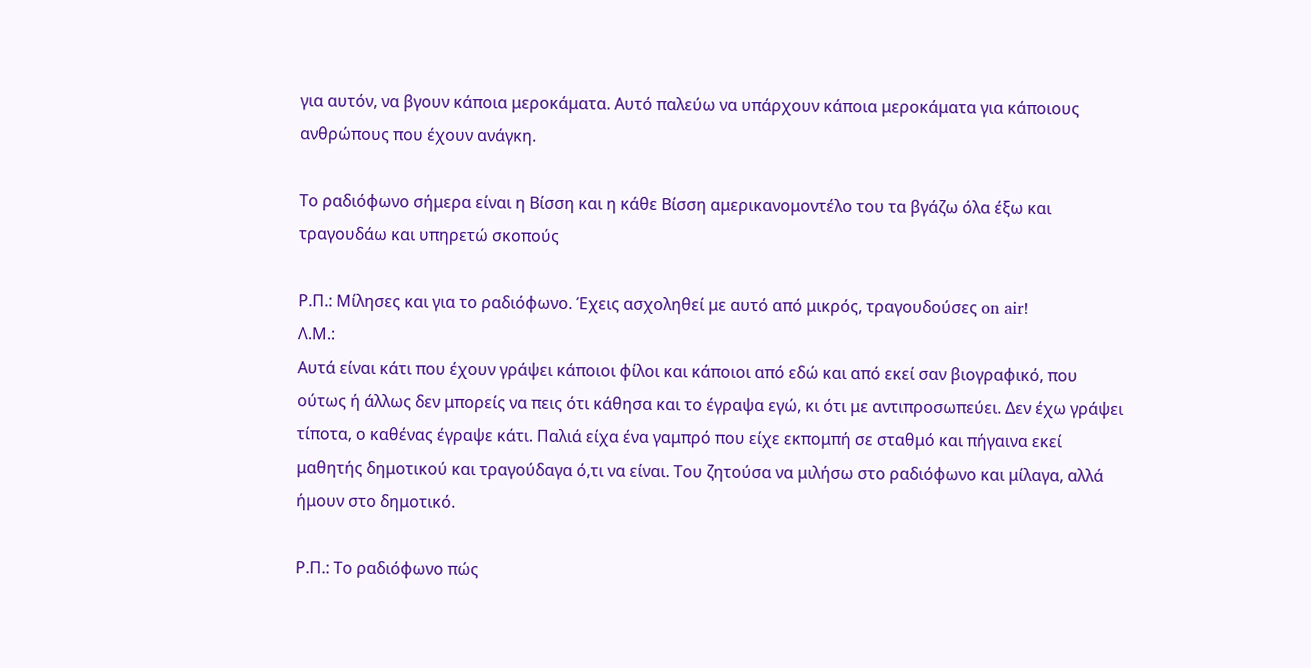για αυτόν, να βγουν κάποια μεροκάματα. Αυτό παλεύω να υπάρχουν κάποια μεροκάματα για κάποιους ανθρώπους που έχουν ανάγκη.

Το ραδιόφωνο σήμερα είναι η Βίσση και η κάθε Βίσση αμερικανομοντέλο του τα βγάζω όλα έξω και τραγουδάω και υπηρετώ σκοπούς

Ρ.Π.: Μίλησες και για το ραδιόφωνο. Έχεις ασχοληθεί με αυτό από μικρός, τραγουδούσες on air!
Λ.Μ.:
Αυτά είναι κάτι που έχουν γράψει κάποιοι φίλοι και κάποιοι από εδώ και από εκεί σαν βιογραφικό, που ούτως ή άλλως δεν μπορείς να πεις ότι κάθησα και το έγραψα εγώ, κι ότι με αντιπροσωπεύει. Δεν έχω γράψει τίποτα, ο καθένας έγραψε κάτι. Παλιά είχα ένα γαμπρό που είχε εκπομπή σε σταθμό και πήγαινα εκεί μαθητής δημοτικού και τραγούδαγα ό,τι να είναι. Του ζητούσα να μιλήσω στο ραδιόφωνο και μίλαγα, αλλά ήμουν στο δημοτικό.

Ρ.Π.: Το ραδιόφωνο πώς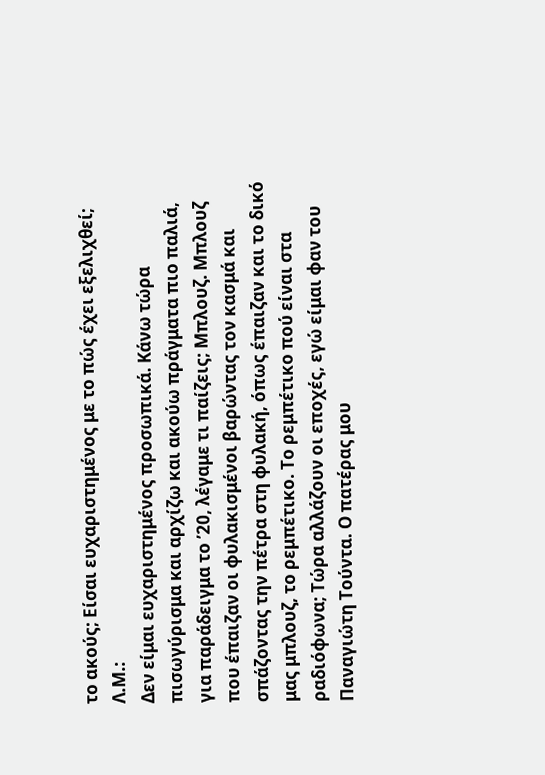το ακούς; Είσαι ευχαριστημένος με το πώς έχει εξελιχθεί;
Λ.Μ.:
Δεν είμαι ευχαριστημένος προσωπικά. Κάνω τώρα πισωγύρισμα και αρχίζω και ακούω πράγματα πιο παλιά, για παράδειγμα το ’20, λέγαμε τι παίζεις; Μπλουζ. Μπλουζ που έπαιζαν οι φυλακισμένοι βαρώντας τον κασμά και σπάζοντας την πέτρα στη φυλακή, όπως έπαιζαν και το δικό μας μπλουζ, το ρεμπέτικο. Το ρεμπέτικο πού είναι στα ραδιόφωνα; Τώρα αλλάζουν οι εποχές, εγώ είμαι φαν του Παναγιώτη Τούντα. Ο πατέρας μου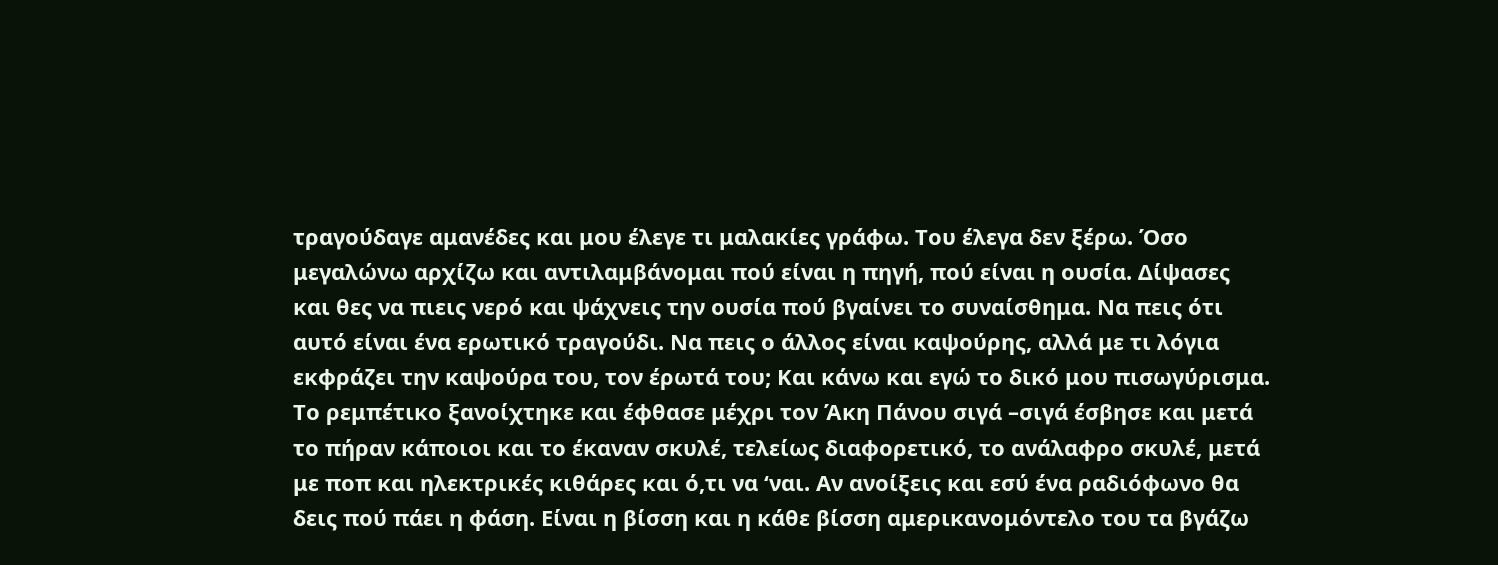τραγούδαγε αμανέδες και μου έλεγε τι μαλακίες γράφω. Του έλεγα δεν ξέρω. Όσο μεγαλώνω αρχίζω και αντιλαμβάνομαι πού είναι η πηγή, πού είναι η ουσία. Δίψασες και θες να πιεις νερό και ψάχνεις την ουσία πού βγαίνει το συναίσθημα. Να πεις ότι αυτό είναι ένα ερωτικό τραγούδι. Να πεις ο άλλος είναι καψούρης, αλλά με τι λόγια εκφράζει την καψούρα του, τον έρωτά του; Και κάνω και εγώ το δικό μου πισωγύρισμα. Το ρεμπέτικο ξανοίχτηκε και έφθασε μέχρι τον Άκη Πάνου σιγά –σιγά έσβησε και μετά το πήραν κάποιοι και το έκαναν σκυλέ, τελείως διαφορετικό, το ανάλαφρο σκυλέ, μετά με ποπ και ηλεκτρικές κιθάρες και ό,τι να ‘ναι. Αν ανοίξεις και εσύ ένα ραδιόφωνο θα δεις πού πάει η φάση. Είναι η βίσση και η κάθε βίσση αμερικανομόντελο του τα βγάζω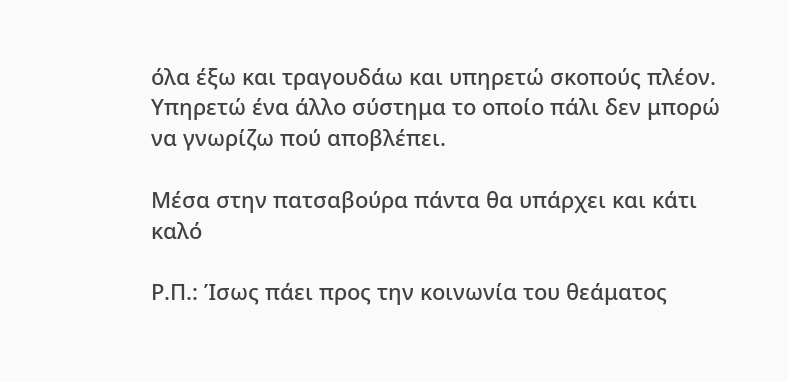όλα έξω και τραγουδάω και υπηρετώ σκοπούς πλέον. Υπηρετώ ένα άλλο σύστημα το οποίο πάλι δεν μπορώ να γνωρίζω πού αποβλέπει.

Μέσα στην πατσαβούρα πάντα θα υπάρχει και κάτι καλό

Ρ.Π.: Ίσως πάει προς την κοινωνία του θεάματος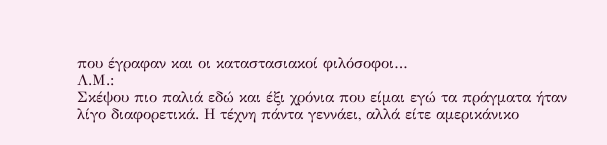που έγραφαν και οι καταστασιακοί φιλόσοφοι…
Λ.Μ.:
Σκέψου πιο παλιά εδώ και έξι χρόνια που είμαι εγώ τα πράγματα ήταν λίγο διαφορετικά. Η τέχνη πάντα γεννάει, αλλά είτε αμερικάνικο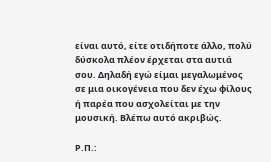είναι αυτό, είτε οτιδήποτε άλλο, πολύ δύσκολα πλέον έρχεται στα αυτιά σου. Δηλαδή εγώ είμαι μεγαλωμένος σε μια οικογένεια που δεν έχω φίλους ή παρέα που ασχολείται με την μουσική. Βλέπω αυτό ακριβώς.

Ρ.Π.: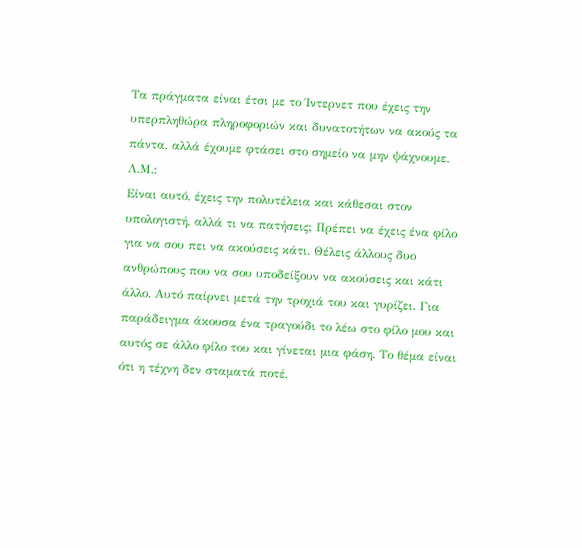Τα πράγματα είναι έτσι με το Ίντερνετ που έχεις την υπερπληθώρα πληροφοριών και δυνατοτήτων να ακούς τα πάντα, αλλά έχουμε φτάσει στο σημείο να μην ψάχνουμε.
Λ.Μ.:
Είναι αυτό, έχεις την πολυτέλεια και κάθεσαι στον υπολογιστή, αλλά τι να πατήσεις; Πρέπει να έχεις ένα φίλο για να σου πει να ακούσεις κάτι. Θέλεις άλλους δυο ανθρώπους που να σου υποδείξουν να ακούσεις και κάτι άλλο. Αυτό παίρνει μετά την τροχιά του και γυρίζει. Για παράδειγμα άκουσα ένα τραγούδι το λέω στο φίλο μου και αυτός σε άλλο φίλο του και γίνεται μια φάση. Το θέμα είναι ότι η τέχνη δεν σταματά ποτέ,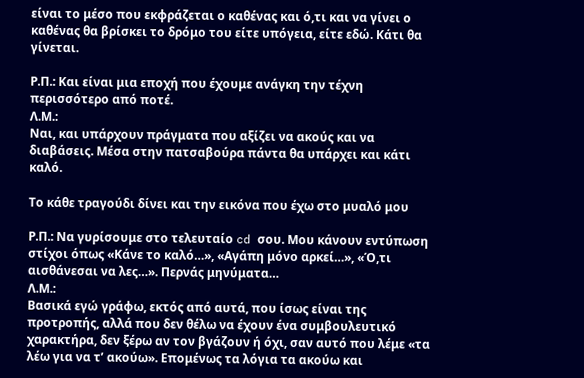είναι το μέσο που εκφράζεται ο καθένας και ό,τι και να γίνει ο καθένας θα βρίσκει το δρόμο του είτε υπόγεια, είτε εδώ. Κάτι θα γίνεται.

Ρ.Π.: Και είναι μια εποχή που έχουμε ανάγκη την τέχνη περισσότερο από ποτέ.
Λ.Μ.:
Ναι, και υπάρχουν πράγματα που αξίζει να ακούς και να διαβάσεις. Μέσα στην πατσαβούρα πάντα θα υπάρχει και κάτι καλό.

Το κάθε τραγούδι δίνει και την εικόνα που έχω στο μυαλό μου

Ρ.Π.: Να γυρίσουμε στο τελευταίο cd σου. Μου κάνουν εντύπωση στίχοι όπως «Κάνε το καλό…», «Αγάπη μόνο αρκεί…», «Ό,τι αισθάνεσαι να λες…». Περνάς μηνύματα…
Λ.Μ.:
Βασικά εγώ γράφω, εκτός από αυτά, που ίσως είναι της προτροπής, αλλά που δεν θέλω να έχουν ένα συμβουλευτικό χαρακτήρα, δεν ξέρω αν τον βγάζουν ή όχι, σαν αυτό που λέμε «τα λέω για να τ’ ακούω». Επομένως τα λόγια τα ακούω και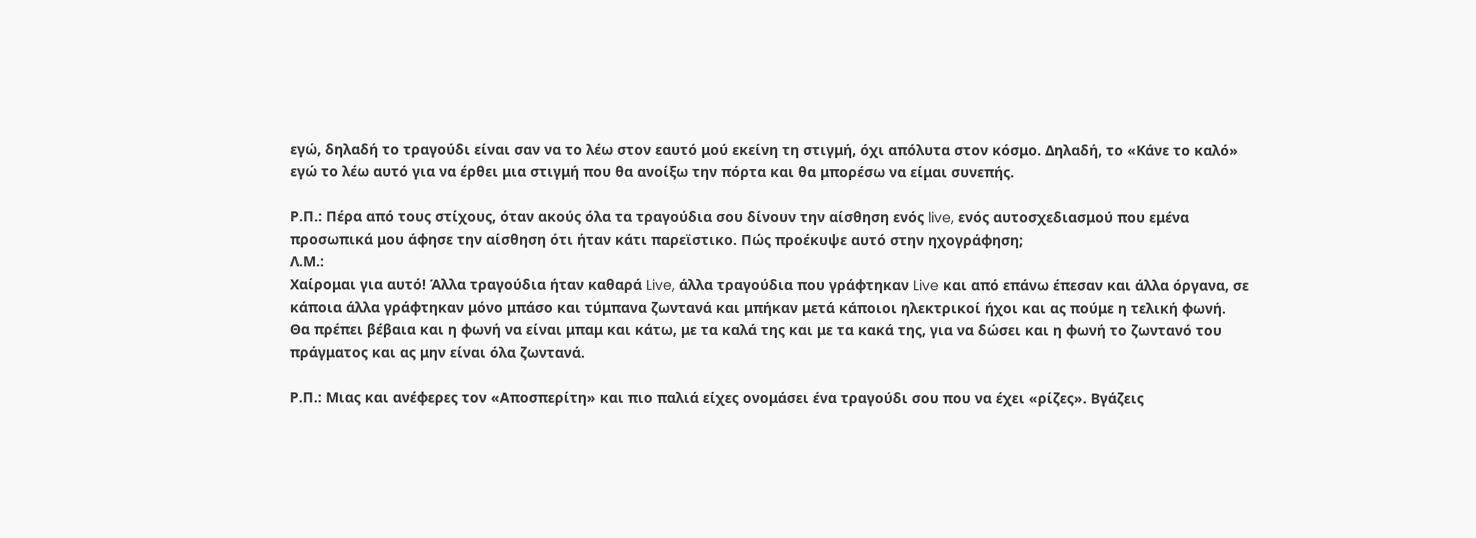εγώ, δηλαδή το τραγούδι είναι σαν να το λέω στον εαυτό μού εκείνη τη στιγμή, όχι απόλυτα στον κόσμο. Δηλαδή, το «Κάνε το καλό» εγώ το λέω αυτό για να έρθει μια στιγμή που θα ανοίξω την πόρτα και θα μπορέσω να είμαι συνεπής.

Ρ.Π.: Πέρα από τους στίχους, όταν ακούς όλα τα τραγούδια σου δίνουν την αίσθηση ενός live, ενός αυτοσχεδιασμού που εμένα προσωπικά μου άφησε την αίσθηση ότι ήταν κάτι παρεϊστικο. Πώς προέκυψε αυτό στην ηχογράφηση;
Λ.Μ.:
Χαίρομαι για αυτό! Άλλα τραγούδια ήταν καθαρά Live, άλλα τραγούδια που γράφτηκαν Live και από επάνω έπεσαν και άλλα όργανα, σε κάποια άλλα γράφτηκαν μόνο μπάσο και τύμπανα ζωντανά και μπήκαν μετά κάποιοι ηλεκτρικοί ήχοι και ας πούμε η τελική φωνή. Θα πρέπει βέβαια και η φωνή να είναι μπαμ και κάτω, με τα καλά της και με τα κακά της, για να δώσει και η φωνή το ζωντανό του πράγματος και ας μην είναι όλα ζωντανά.

Ρ.Π.: Μιας και ανέφερες τον «Αποσπερίτη» και πιο παλιά είχες ονομάσει ένα τραγούδι σου που να έχει «ρίζες». Βγάζεις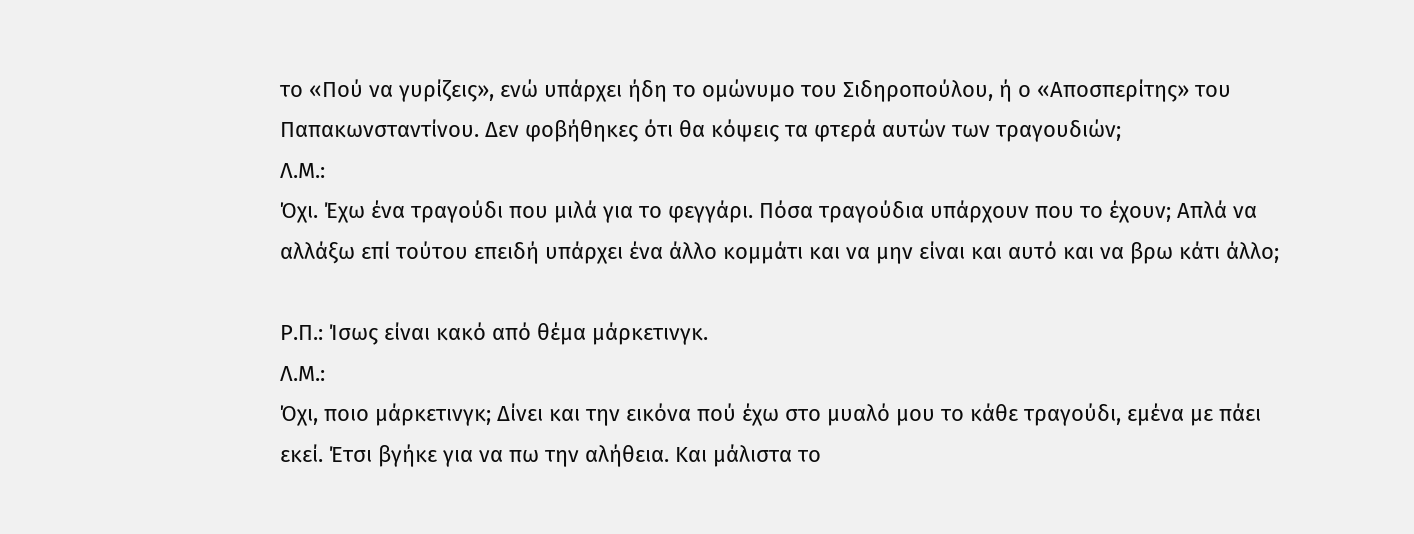το «Πού να γυρίζεις», ενώ υπάρχει ήδη το ομώνυμο του Σιδηροπούλου, ή ο «Αποσπερίτης» του Παπακωνσταντίνου. Δεν φοβήθηκες ότι θα κόψεις τα φτερά αυτών των τραγουδιών;
Λ.Μ.:
Όχι. Έχω ένα τραγούδι που μιλά για το φεγγάρι. Πόσα τραγούδια υπάρχουν που το έχουν; Απλά να αλλάξω επί τούτου επειδή υπάρχει ένα άλλο κομμάτι και να μην είναι και αυτό και να βρω κάτι άλλο;

Ρ.Π.: Ίσως είναι κακό από θέμα μάρκετινγκ.
Λ.Μ.:
Όχι, ποιο μάρκετινγκ; Δίνει και την εικόνα πού έχω στο μυαλό μου το κάθε τραγούδι, εμένα με πάει εκεί. Έτσι βγήκε για να πω την αλήθεια. Και μάλιστα το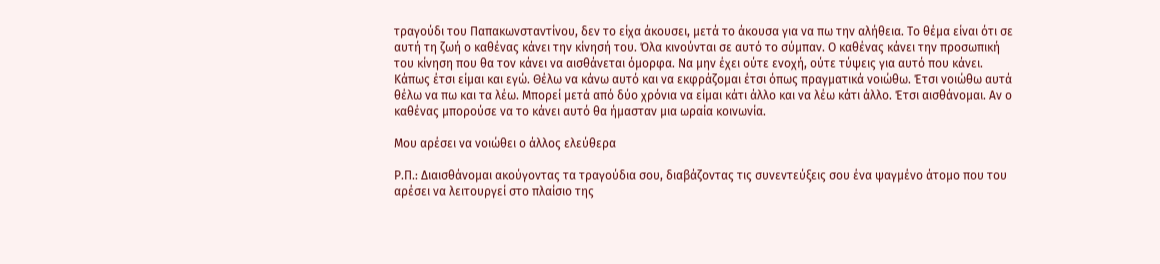τραγούδι του Παπακωνσταντίνου, δεν το είχα άκουσει, μετά το άκουσα για να πω την αλήθεια. Το θέμα είναι ότι σε αυτή τη ζωή ο καθένας κάνει την κίνησή του. Όλα κινούνται σε αυτό το σύμπαν. Ο καθένας κάνει την προσωπική του κίνηση που θα τον κάνει να αισθάνεται όμορφα. Να μην έχει ούτε ενοχή, ούτε τύψεις για αυτό που κάνει. Κάπως έτσι είμαι και εγώ. Θέλω να κάνω αυτό και να εκφράζομαι έτσι όπως πραγματικά νοιώθω. Έτσι νοιώθω αυτά θέλω να πω και τα λέω. Μπορεί μετά από δύο χρόνια να είμαι κάτι άλλο και να λέω κάτι άλλο. Έτσι αισθάνομαι. Αν ο καθένας μπορούσε να το κάνει αυτό θα ήμασταν μια ωραία κοινωνία.

Μου αρέσει να νοιώθει ο άλλος ελεύθερα

Ρ.Π.: Διαισθάνομαι ακούγοντας τα τραγούδια σου, διαβάζοντας τις συνεντεύξεις σου ένα ψαγμένο άτομο που του αρέσει να λειτουργεί στο πλαίσιο της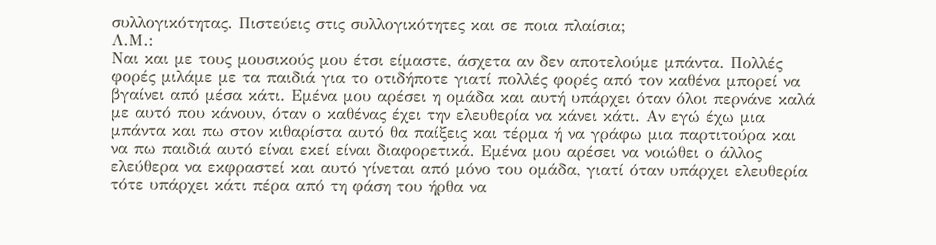συλλογικότητας. Πιστεύεις στις συλλογικότητες και σε ποια πλαίσια;
Λ.Μ.:
Ναι και με τους μουσικούς μου έτσι είμαστε, άσχετα αν δεν αποτελούμε μπάντα. Πολλές φορές μιλάμε με τα παιδιά για το οτιδήποτε γιατί πολλές φορές από τον καθένα μπορεί να βγαίνει από μέσα κάτι. Εμένα μου αρέσει η ομάδα και αυτή υπάρχει όταν όλοι περνάνε καλά με αυτό που κάνουν, όταν ο καθένας έχει την ελευθερία να κάνει κάτι. Αν εγώ έχω μια μπάντα και πω στον κιθαρίστα αυτό θα παίξεις και τέρμα ή να γράφω μια παρτιτούρα και να πω παιδιά αυτό είναι εκεί είναι διαφορετικά. Εμένα μου αρέσει να νοιώθει ο άλλος ελεύθερα να εκφραστεί και αυτό γίνεται από μόνο του ομάδα, γιατί όταν υπάρχει ελευθερία τότε υπάρχει κάτι πέρα από τη φάση του ήρθα να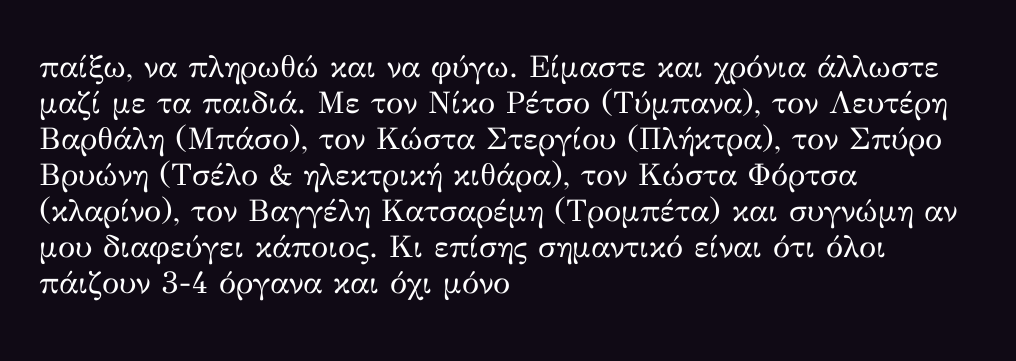παίξω, να πληρωθώ και να φύγω. Είμαστε και χρόνια άλλωστε μαζί με τα παιδιά. Με τον Νίκο Ρέτσο (Τύμπανα), τον Λευτέρη Βαρθάλη (Μπάσο), τον Κώστα Στεργίου (Πλήκτρα), τον Σπύρο Βρυώνη (Τσέλο & ηλεκτρική κιθάρα), τον Κώστα Φόρτσα (κλαρίνο), τον Βαγγέλη Κατσαρέμη (Τρομπέτα) και συγνώμη αν μου διαφεύγει κάποιος. Κι επίσης σημαντικό είναι ότι όλοι πάιζουν 3-4 όργανα και όχι μόνο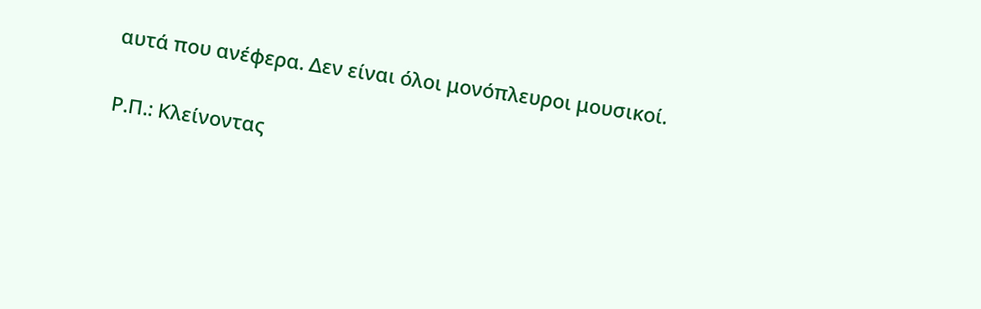αυτά που ανέφερα. Δεν είναι όλοι μονόπλευροι μουσικοί.

Ρ.Π.: Κλείνοντας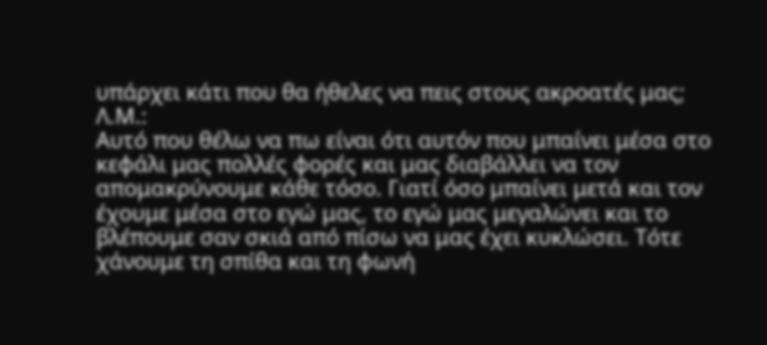υπάρχει κάτι που θα ήθελες να πεις στους ακροατές μας;
Λ.Μ.:
Αυτό που θέλω να πω είναι ότι αυτόν που μπαίνει μέσα στο κεφάλι μας πολλές φορές και μας διαβάλλει να τον απομακρύνουμε κάθε τόσο. Γιατί όσο μπαίνει μετά και τον έχουμε μέσα στο εγώ μας, το εγώ μας μεγαλώνει και το βλέπουμε σαν σκιά από πίσω να μας έχει κυκλώσει. Τότε χάνουμε τη σπίθα και τη φωνή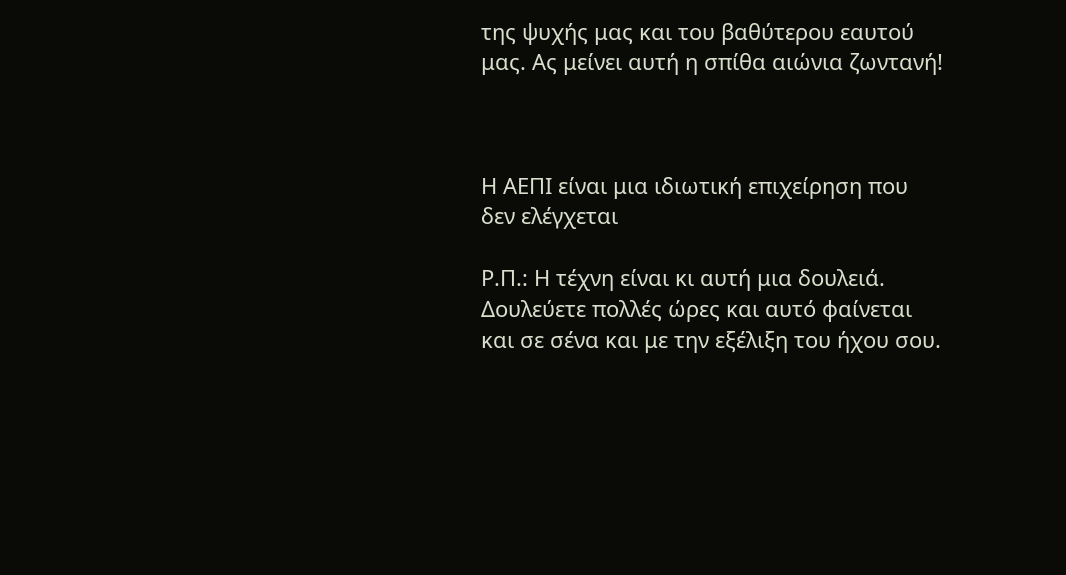της ψυχής μας και του βαθύτερου εαυτού μας. Ας μείνει αυτή η σπίθα αιώνια ζωντανή!



Η ΑΕΠΙ είναι μια ιδιωτική επιχείρηση που δεν ελέγχεται

Ρ.Π.: Η τέχνη είναι κι αυτή μια δουλειά. Δουλεύετε πολλές ώρες και αυτό φαίνεται και σε σένα και με την εξέλιξη του ήχου σου.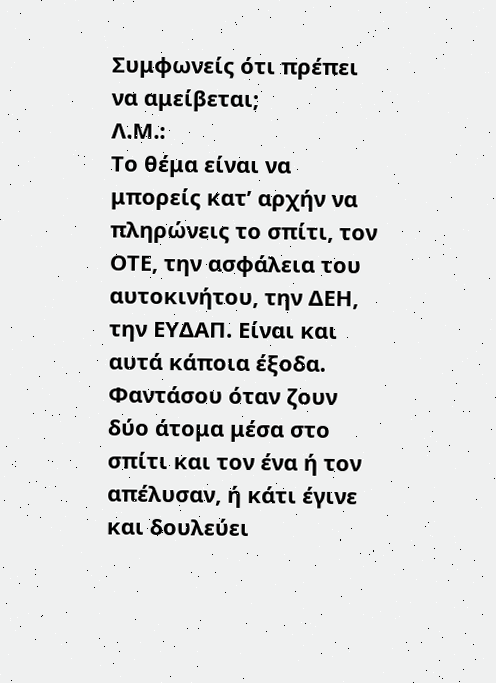Συμφωνείς ότι πρέπει να αμείβεται;
Λ.Μ.:
Το θέμα είναι να μπορείς κατ’ αρχήν να πληρώνεις το σπίτι, τον ΟΤΕ, την ασφάλεια του αυτοκινήτου, την ΔΕΗ, την ΕΥΔΑΠ. Είναι και αυτά κάποια έξοδα. Φαντάσου όταν ζουν δύο άτομα μέσα στο σπίτι και τον ένα ή τον απέλυσαν, ή κάτι έγινε και δουλεύει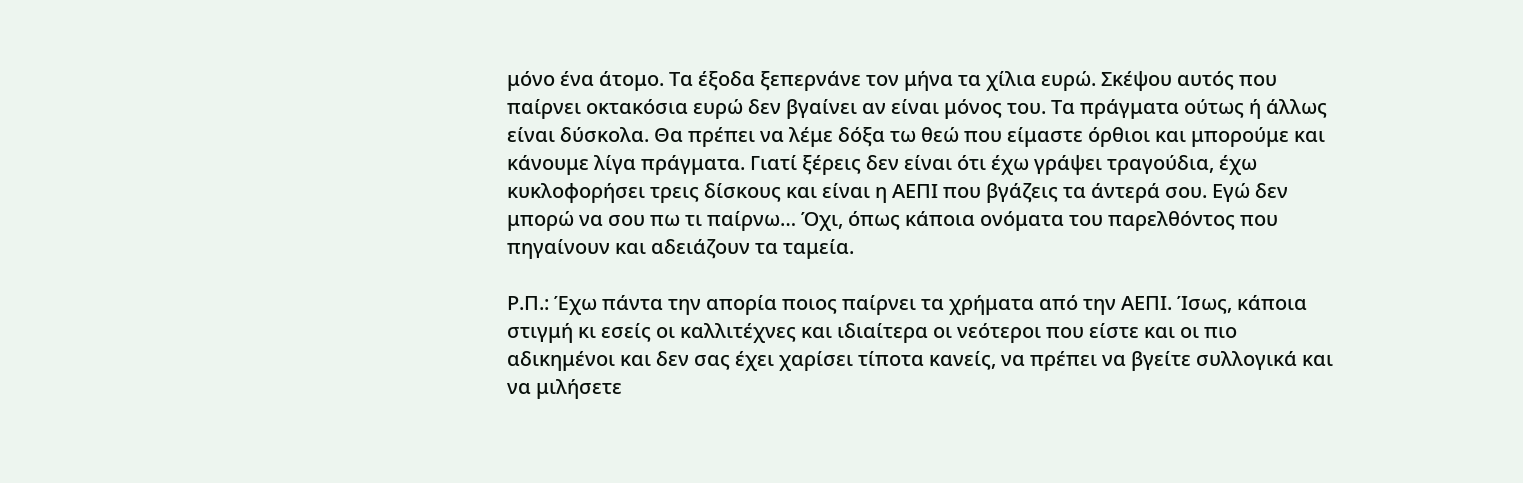μόνο ένα άτομο. Τα έξοδα ξεπερνάνε τον μήνα τα χίλια ευρώ. Σκέψου αυτός που παίρνει οκτακόσια ευρώ δεν βγαίνει αν είναι μόνος του. Τα πράγματα ούτως ή άλλως είναι δύσκολα. Θα πρέπει να λέμε δόξα τω θεώ που είμαστε όρθιοι και μπορούμε και κάνουμε λίγα πράγματα. Γιατί ξέρεις δεν είναι ότι έχω γράψει τραγούδια, έχω κυκλοφορήσει τρεις δίσκους και είναι η ΑΕΠΙ που βγάζεις τα άντερά σου. Εγώ δεν μπορώ να σου πω τι παίρνω… Όχι, όπως κάποια ονόματα του παρελθόντος που πηγαίνουν και αδειάζουν τα ταμεία.

Ρ.Π.: Έχω πάντα την απορία ποιος παίρνει τα χρήματα από την ΑΕΠΙ. Ίσως, κάποια στιγμή κι εσείς οι καλλιτέχνες και ιδιαίτερα οι νεότεροι που είστε και οι πιο αδικημένοι και δεν σας έχει χαρίσει τίποτα κανείς, να πρέπει να βγείτε συλλογικά και να μιλήσετε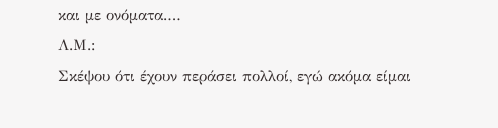και με ονόματα.…
Λ.Μ.:
Σκέψου ότι έχουν περάσει πολλοί, εγώ ακόμα είμαι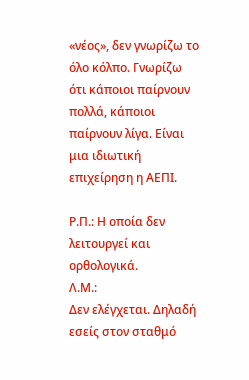«νέος», δεν γνωρίζω το όλο κόλπο. Γνωρίζω ότι κάποιοι παίρνουν πολλά, κάποιοι παίρνουν λίγα. Είναι μια ιδιωτική επιχείρηση η ΑΕΠΙ.

Ρ.Π.: Η οποία δεν λειτουργεί και ορθολογικά.
Λ.Μ.:
Δεν ελέγχεται. Δηλαδή εσείς στον σταθμό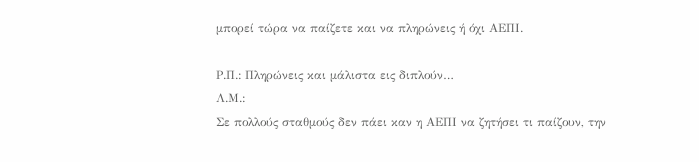μπορεί τώρα να παίζετε και να πληρώνεις ή όχι ΑΕΠΙ.

Ρ.Π.: Πληρώνεις και μάλιστα εις διπλούν…
Λ.Μ.:
Σε πολλούς σταθμούς δεν πάει καν η ΑΕΠΙ να ζητήσει τι παίζουν, την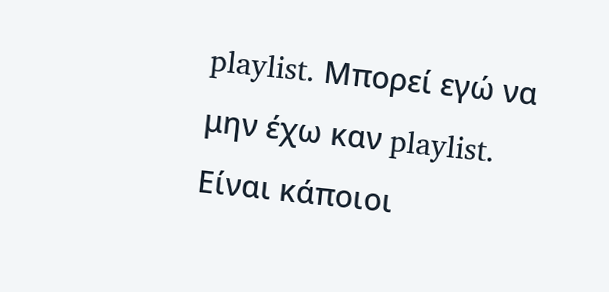playlist. Μπορεί εγώ να μην έχω καν playlist. Είναι κάποιοι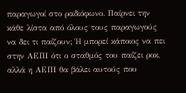παραγωγοί στο ραδιόφωνο. Παίρνει την κάθε λίστα από όλους τους παραγωγούς να δει τι παίζουν; Ή μπορεί κάποιος να πει στην ΑΕΠΙ ότι ο σταθμός του παίζει ροκ, αλλά η ΑΕΠΙ θα βάλει αυτούς που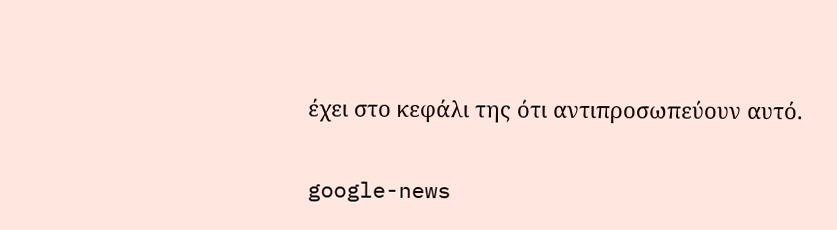έχει στο κεφάλι της ότι αντιπροσωπεύουν αυτό.

google-news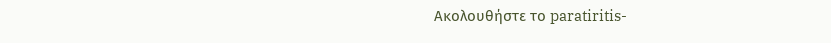Ακολουθήστε το paratiritis-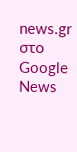news.gr στο Google News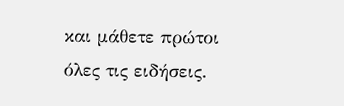και μάθετε πρώτοι όλες τις ειδήσεις.